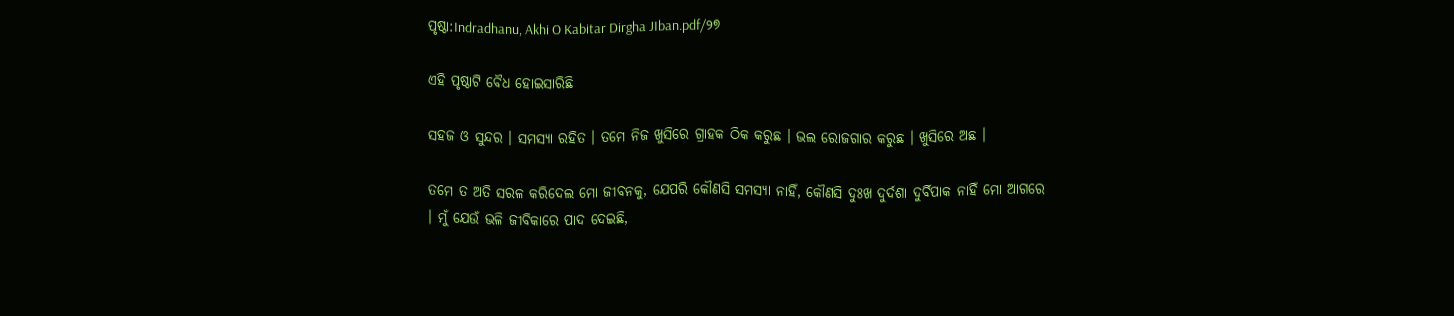ପୃଷ୍ଠା:Indradhanu, Akhi O Kabitar Dirgha JIban.pdf/୨୭

ଏହି ପୃଷ୍ଠାଟି ବୈଧ ହୋଇସାରିଛି

ସହଜ ଓ ସୁନ୍ଦର । ସମସ୍ୟା ରହିତ । ତମେ ନିଜ ଖୁସିରେ ଗ୍ରାହକ ଠିକ କରୁଛ । ଭଲ ରୋଜଗାର କରୁଛ । ଖୁସିରେ ଅଛ ।

ତମେ ତ ଅତି ସରଳ କରିଦେଲ ମୋ ଜୀବନକୁ, ଯେପରି କୌଣସି ସମସ୍ୟା ନାହିଁ, କୌଣସି ଦୁଃଖ ଦୁର୍ଦଶା ଦୁର୍ବିପାକ ନାହିଁ ମୋ ଆଗରେ । ମୁଁ ଯେଉଁ ଭଳି ଜୀବିକାରେ ପାଦ ଦେଇଛି,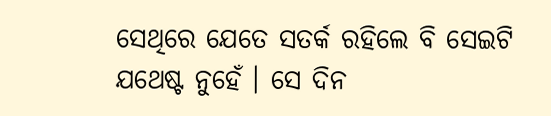ସେଥିରେ ଯେତେ ସତର୍କ ରହିଲେ ବି ସେଇଟି ଯଥେଷ୍ଟ ନୁହେଁ । ସେ ଦିନ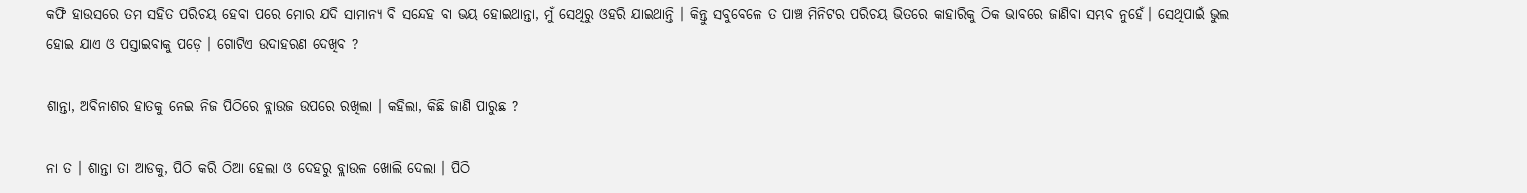କଫି ହାଉସରେ ତମ ସହିତ ପରିଚୟ ହେବା ପରେ ମୋର ଯଦି ସାମାନ୍ୟ ବି ସନ୍ଦେହ ବା ଭୟ ହୋଇଥାନ୍ତା, ମୁଁ ସେଥିରୁ ଓହରି ଯାଇଥାନ୍ତି । କିନ୍ତୁ ସବୁବେଳେ ତ ପାଞ୍ଚ ମିନିଟର ପରିଚୟ ଭିତରେ କାହାରିକୁ ଠିକ ଭାବରେ ଜାଣିବା ସମ୍ଭବ ନୁହେଁ। ସେଥିପାଇଁ ଭୁଲ ହୋଇ ଯାଏ ଓ ପସ୍ତାଇବାକୁ ପଡ଼େ । ଗୋଟିଏ ଉଦାହରଣ ଦେଖିବ ?

ଶାନ୍ତା, ଅବିନାଶର ହାତକୁ ନେଇ ନିଜ ପିଠିରେ ବ୍ଲାଉଜ ଉପରେ ରଖିଲା । କହିଲା, କିଛି ଜାଣି ପାରୁଛ ?

ନା ତ । ଶାନ୍ତା ତା ଆଡକୁ, ପିଠି କରି ଠିଆ ହେଲା ଓ ଦେହରୁ ବ୍ଲାଉଳ ଖୋଲି ଦେଲା । ପିଠି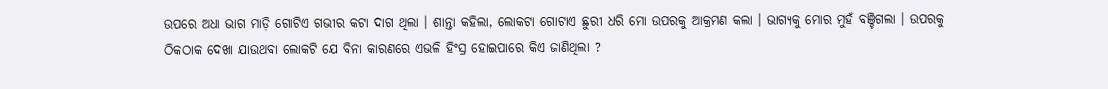ଉପରେ ଅଧା ଭାଗ ମାଡ଼ି ଗୋଟିଏ ଗଭୀର କଟା ଦାଗ ଥିଲା । ଶାନ୍ତା କହିଲା, ଲୋକଟା ଗୋଟାଏ ଛୁରୀ ଧରି ମୋ ଉପରକୁ ଆକ୍ରମଣ କଲା । ଭାଗ୍ୟକୁ ମୋର ମୁହଁ ବଞ୍ଚିଗଲା । ଉପରକୁ ଠିକଠାକ ଦେଖା ଯାଉଥବା ଲୋକଟି ଯେ ବିନା କାରଣରେ ଏଭଳି ହିଂସ୍ର ହୋଇପାରେ କିଏ ଜାଣିଥିଲା ?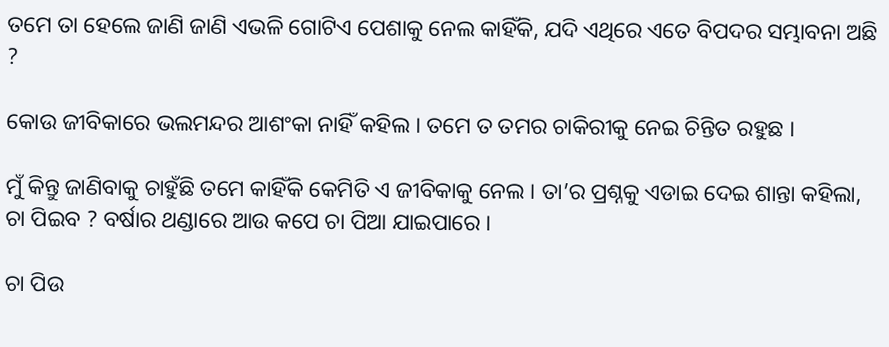ତମେ ତା ହେଲେ ଜାଣି ଜାଣି ଏଭଳି ଗୋଟିଏ ପେଶାକୁ ନେଲ କାହିଁକି, ଯଦି ଏଥିରେ ଏତେ ବିପଦର ସମ୍ଭାବନା ଅଛି ?

କୋଉ ଜୀବିକାରେ ଭଲମନ୍ଦର ଆଶଂକା ନାହିଁ କହିଲ । ତମେ ତ ତମର ଚାକିରୀକୁ ନେଇ ଚିନ୍ତିତ ରହୁଛ ।

ମୁଁ କିନ୍ତୁ ଜାଣିବାକୁ ଚାହୁଁଛି ତମେ କାହିଁକି କେମିତି ଏ ଜୀବିକାକୁ ନେଲ । ତା’ର ପ୍ରଶ୍ନକୁ ଏଡାଇ ଦେଇ ଶାନ୍ତା କହିଲା, ଚା ପିଇବ ? ବର୍ଷାର ଥଣ୍ଡାରେ ଆଉ କପେ ଚା ପିଆ ଯାଇପାରେ ।

ଚା ପିଉ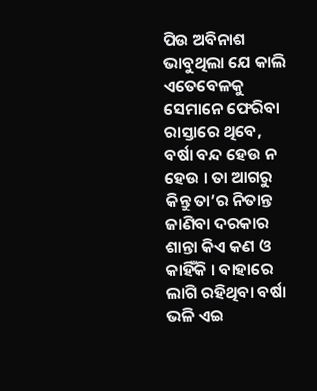ପିଉ ଅବିନାଶ ଭାବୁଥିଲା ଯେ କାଲି ଏତେବେଳକୁ ସେମାନେ ଫେରିବା ରାସ୍ତାରେ ଥିବେ, ବର୍ଷା ବନ୍ଦ ହେଉ ନ ହେଉ । ତା ଆଗରୁ କିନ୍ତୁ ତା’ର ନିତାନ୍ତ ଜାଣିବା ଦରକାର ଶାନ୍ତା କିଏ କଣ ଓ କାହିଁକି । ବାହାରେ ଲାଗି ରହିଥିବା ବର୍ଷା ଭଳି ଏଇ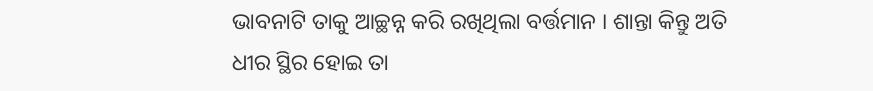ଭାବନାଟି ତାକୁ ଆଚ୍ଛନ୍ନ କରି ରଖିଥିଲା ବର୍ତ୍ତମାନ । ଶାନ୍ତା କିନ୍ତୁ ଅତି ଧୀର ସ୍ଥିର ହୋଇ ତା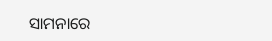ସାମନାରେ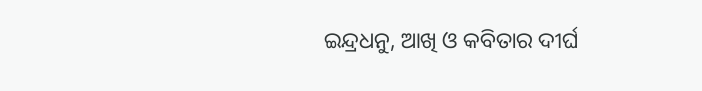ଇନ୍ଦ୍ରଧନୁ, ଆଖି ଓ କବିତାର ଦୀର୍ଘ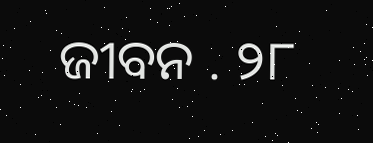ଜୀବନ . ୨୮